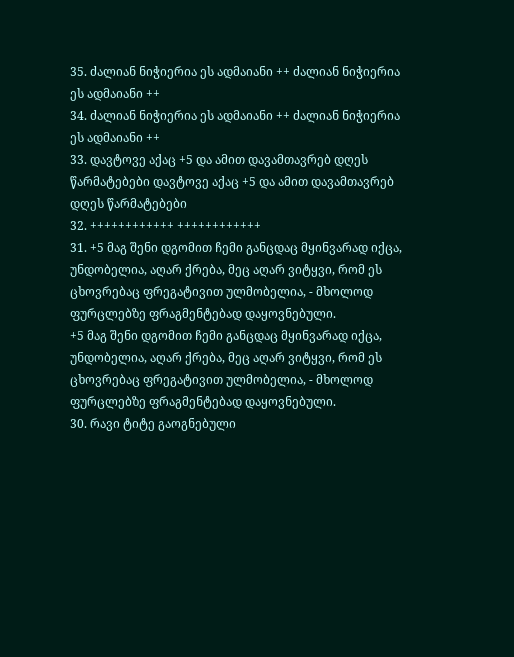35. ძალიან ნიჭიერია ეს ადმაიანი ++ ძალიან ნიჭიერია ეს ადმაიანი ++
34. ძალიან ნიჭიერია ეს ადმაიანი ++ ძალიან ნიჭიერია ეს ადმაიანი ++
33. დავტოვე აქაც +5 და ამით დავამთავრებ დღეს წარმატებები დავტოვე აქაც +5 და ამით დავამთავრებ დღეს წარმატებები
32. ++++++++++++ ++++++++++++
31. +5 მაგ შენი დგომით ჩემი განცდაც მყინვარად იქცა, უნდობელია, აღარ ქრება, მეც აღარ ვიტყვი, რომ ეს ცხოვრებაც ფრეგატივით ულმობელია, - მხოლოდ ფურცლებზე ფრაგმენტებად დაყოვნებული.
+5 მაგ შენი დგომით ჩემი განცდაც მყინვარად იქცა, უნდობელია, აღარ ქრება, მეც აღარ ვიტყვი, რომ ეს ცხოვრებაც ფრეგატივით ულმობელია, - მხოლოდ ფურცლებზე ფრაგმენტებად დაყოვნებული.
30. რავი ტიტე გაოგნებული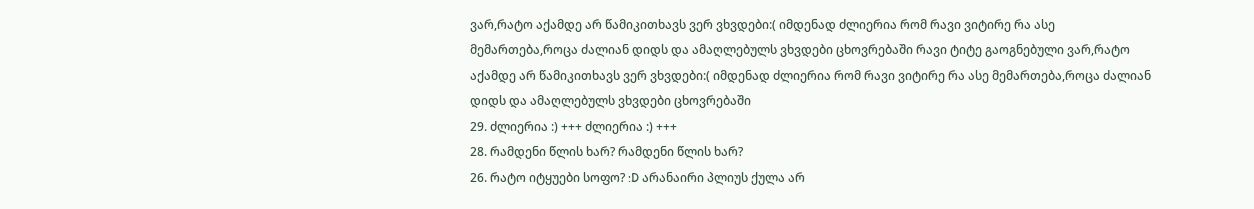ვარ,რატო აქამდე არ წამიკითხავს ვერ ვხვდები:( იმდენად ძლიერია რომ რავი ვიტირე რა ასე მემართება,როცა ძალიან დიდს და ამაღლებულს ვხვდები ცხოვრებაში რავი ტიტე გაოგნებული ვარ,რატო აქამდე არ წამიკითხავს ვერ ვხვდები:( იმდენად ძლიერია რომ რავი ვიტირე რა ასე მემართება,როცა ძალიან დიდს და ამაღლებულს ვხვდები ცხოვრებაში
29. ძლიერია :) +++ ძლიერია :) +++
28. რამდენი წლის ხარ? რამდენი წლის ხარ?
26. რატო იტყუები სოფო? :D არანაირი პლიუს ქულა არ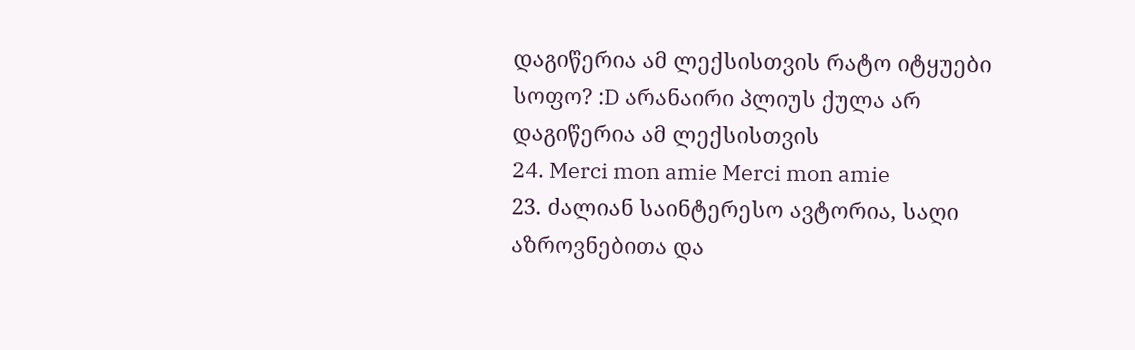დაგიწერია ამ ლექსისთვის რატო იტყუები სოფო? :D არანაირი პლიუს ქულა არ დაგიწერია ამ ლექსისთვის
24. Merci mon amie Merci mon amie
23. ძალიან საინტერესო ავტორია, საღი აზროვნებითა და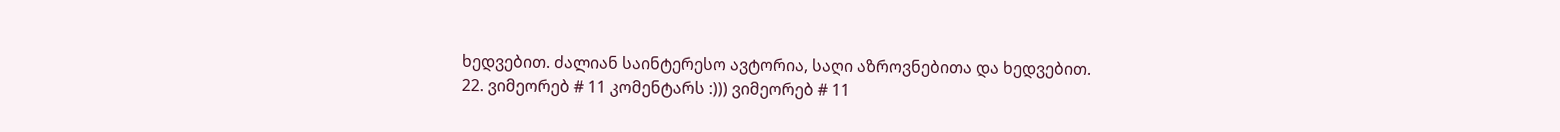ხედვებით. ძალიან საინტერესო ავტორია, საღი აზროვნებითა და ხედვებით.
22. ვიმეორებ # 11 კომენტარს :))) ვიმეორებ # 11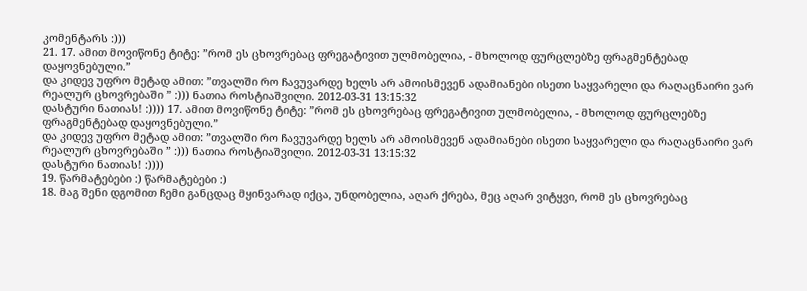კომენტარს :)))
21. 17. ამით მოვიწონე ტიტე: ”რომ ეს ცხოვრებაც ფრეგატივით ულმობელია, - მხოლოდ ფურცლებზე ფრაგმენტებად დაყოვნებული.”
და კიდევ უფრო მეტად ამით: ”თვალში რო ჩავუვარდე ხელს არ ამოისმევენ ადამიანები ისეთი საყვარელი და რაღაცნაირი ვარ რეალურ ცხოვრებაში ” :))) ნათია როსტიაშვილი. 2012-03-31 13:15:32
დასტური ნათიას! :)))) 17. ამით მოვიწონე ტიტე: ”რომ ეს ცხოვრებაც ფრეგატივით ულმობელია, - მხოლოდ ფურცლებზე ფრაგმენტებად დაყოვნებული.”
და კიდევ უფრო მეტად ამით: ”თვალში რო ჩავუვარდე ხელს არ ამოისმევენ ადამიანები ისეთი საყვარელი და რაღაცნაირი ვარ რეალურ ცხოვრებაში ” :))) ნათია როსტიაშვილი. 2012-03-31 13:15:32
დასტური ნათიას! :))))
19. წარმატებები :) წარმატებები :)
18. მაგ შენი დგომით ჩემი განცდაც მყინვარად იქცა, უნდობელია, აღარ ქრება, მეც აღარ ვიტყვი, რომ ეს ცხოვრებაც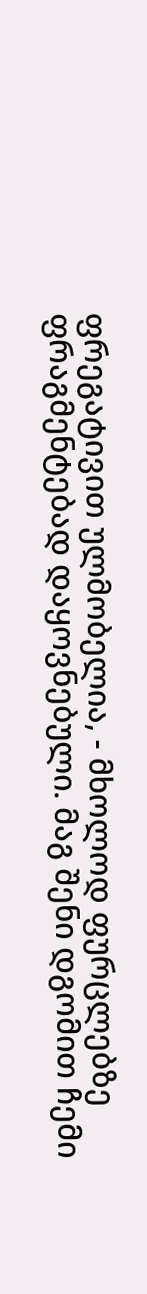ფრეგატივით ულმობელია, - მხოლოდ ფურცლებზე ფრაგმენტებად დაყოვნებული. მაგ შენი დგომით ჩემი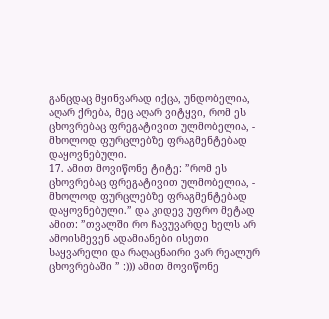განცდაც მყინვარად იქცა, უნდობელია, აღარ ქრება, მეც აღარ ვიტყვი, რომ ეს ცხოვრებაც ფრეგატივით ულმობელია, - მხოლოდ ფურცლებზე ფრაგმენტებად დაყოვნებული.
17. ამით მოვიწონე ტიტე: ”რომ ეს ცხოვრებაც ფრეგატივით ულმობელია, - მხოლოდ ფურცლებზე ფრაგმენტებად დაყოვნებული.” და კიდევ უფრო მეტად ამით: ”თვალში რო ჩავუვარდე ხელს არ ამოისმევენ ადამიანები ისეთი საყვარელი და რაღაცნაირი ვარ რეალურ ცხოვრებაში ” :))) ამით მოვიწონე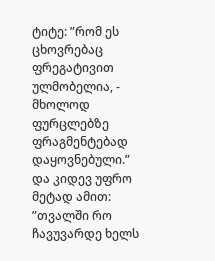ტიტე: ”რომ ეს ცხოვრებაც ფრეგატივით ულმობელია, - მხოლოდ ფურცლებზე ფრაგმენტებად დაყოვნებული.” და კიდევ უფრო მეტად ამით: ”თვალში რო ჩავუვარდე ხელს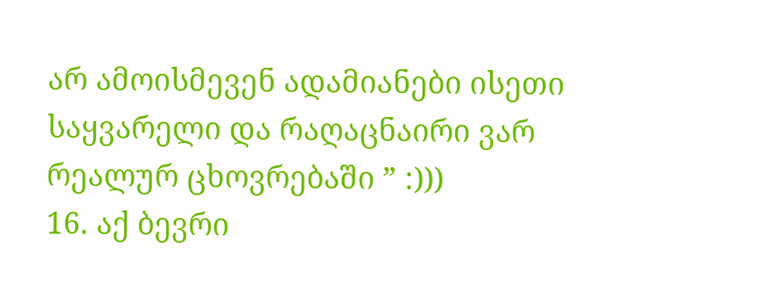არ ამოისმევენ ადამიანები ისეთი საყვარელი და რაღაცნაირი ვარ რეალურ ცხოვრებაში ” :)))
16. აქ ბევრი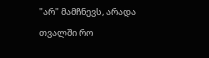"არ" მამჩნევს, არადა თვალში რო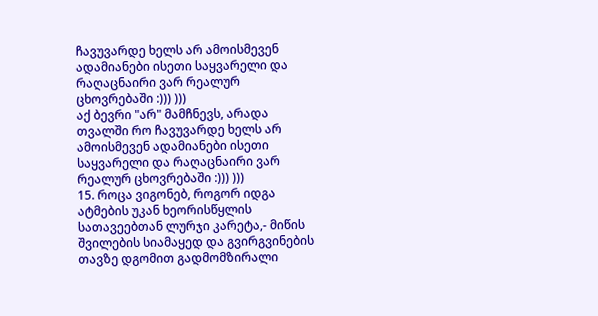ჩავუვარდე ხელს არ ამოისმევენ ადამიანები ისეთი საყვარელი და რაღაცნაირი ვარ რეალურ ცხოვრებაში :))) )))
აქ ბევრი "არ" მამჩნევს, არადა თვალში რო ჩავუვარდე ხელს არ ამოისმევენ ადამიანები ისეთი საყვარელი და რაღაცნაირი ვარ რეალურ ცხოვრებაში :))) )))
15. როცა ვიგონებ, როგორ იდგა ატმების უკან ხეორისწყლის სათავეებთან ლურჯი კარეტა,- მიწის შვილების სიამაყედ და გვირგვინების თავზე დგომით გადმომზირალი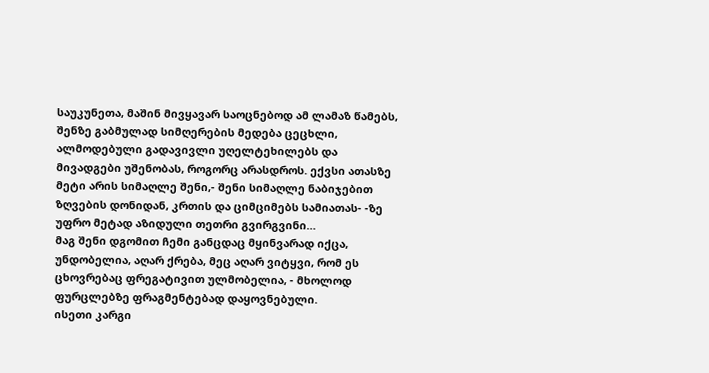საუკუნეთა, მაშინ მივყავარ საოცნებოდ ამ ლამაზ წამებს, შენზე გაბმულად სიმღერების მედება ცეცხლი, ალმოდებული გადავივლი უღელტეხილებს და მივადგები უშენობას, როგორც არასდროს. ექვსი ათასზე მეტი არის სიმაღლე შენი,- შენი სიმაღლე ნაბიჯებით ზღვების დონიდან, კრთის და ციმციმებს სამიათას- -ზე უფრო მეტად აზიდული თეთრი გვირგვინი…
მაგ შენი დგომით ჩემი განცდაც მყინვარად იქცა, უნდობელია, აღარ ქრება, მეც აღარ ვიტყვი, რომ ეს ცხოვრებაც ფრეგატივით ულმობელია, - მხოლოდ ფურცლებზე ფრაგმენტებად დაყოვნებული.
ისეთი კარგი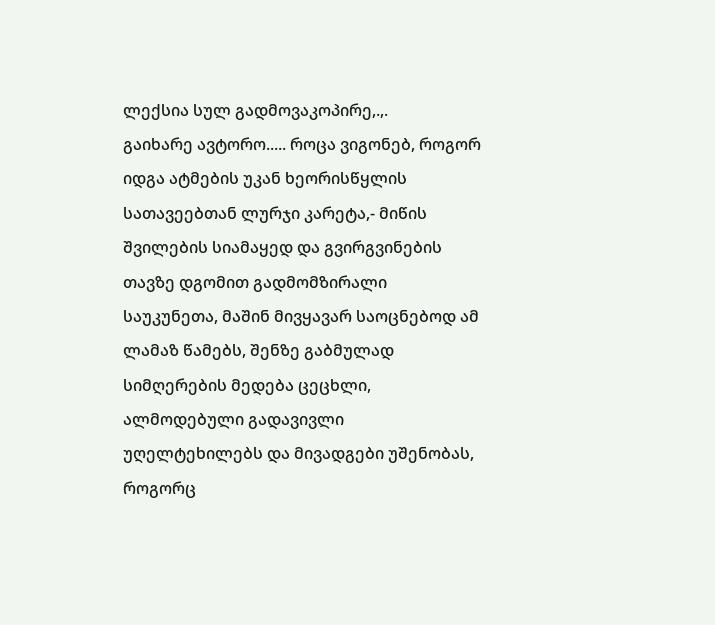ლექსია სულ გადმოვაკოპირე,.,.
გაიხარე ავტორო..... როცა ვიგონებ, როგორ იდგა ატმების უკან ხეორისწყლის სათავეებთან ლურჯი კარეტა,- მიწის შვილების სიამაყედ და გვირგვინების თავზე დგომით გადმომზირალი საუკუნეთა, მაშინ მივყავარ საოცნებოდ ამ ლამაზ წამებს, შენზე გაბმულად სიმღერების მედება ცეცხლი, ალმოდებული გადავივლი უღელტეხილებს და მივადგები უშენობას, როგორც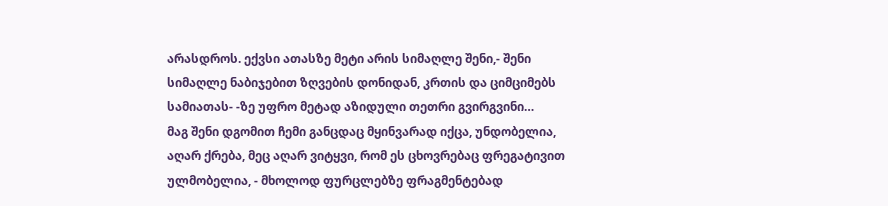არასდროს. ექვსი ათასზე მეტი არის სიმაღლე შენი,- შენი სიმაღლე ნაბიჯებით ზღვების დონიდან, კრთის და ციმციმებს სამიათას- -ზე უფრო მეტად აზიდული თეთრი გვირგვინი…
მაგ შენი დგომით ჩემი განცდაც მყინვარად იქცა, უნდობელია, აღარ ქრება, მეც აღარ ვიტყვი, რომ ეს ცხოვრებაც ფრეგატივით ულმობელია, - მხოლოდ ფურცლებზე ფრაგმენტებად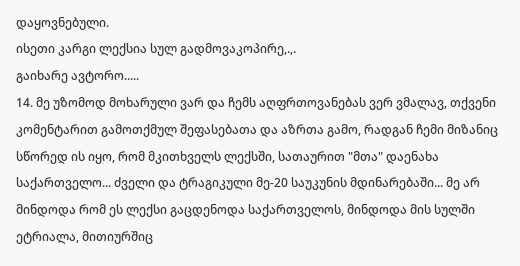დაყოვნებული.
ისეთი კარგი ლექსია სულ გადმოვაკოპირე,.,.
გაიხარე ავტორო.....
14. მე უზომოდ მოხარული ვარ და ჩემს აღფრთოვანებას ვერ ვმალავ, თქვენი კომენტარით გამოთქმულ შეფასებათა და აზრთა გამო, რადგან ჩემი მიზანიც სწორედ ის იყო, რომ მკითხველს ლექსში, სათაურით "მთა" დაენახა საქართველო... ძველი და ტრაგიკული მე-20 საუკუნის მდინარებაში... მე არ მინდოდა რომ ეს ლექსი გაცდენოდა საქართველოს, მინდოდა მის სულში ეტრიალა, მითიურშიც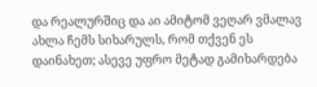და რეალურშიც და აი ამიტომ ვეღარ ვმალავ ახლა ჩემს სიხარულს, რომ თქვენ ეს დაინახეთ; ასევე უფრო მეტად გამიხარდება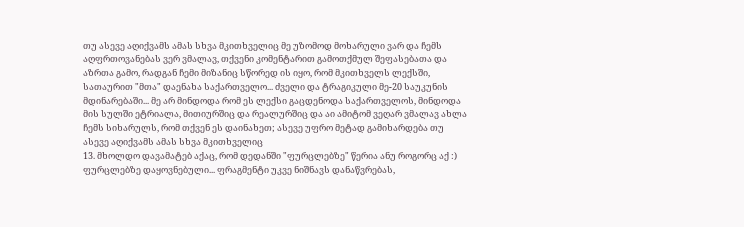თუ ასევე აღიქვამს ამას სხვა მკითხველიც მე უზომოდ მოხარული ვარ და ჩემს აღფრთოვანებას ვერ ვმალავ, თქვენი კომენტარით გამოთქმულ შეფასებათა და აზრთა გამო, რადგან ჩემი მიზანიც სწორედ ის იყო, რომ მკითხველს ლექსში, სათაურით "მთა" დაენახა საქართველო... ძველი და ტრაგიკული მე-20 საუკუნის მდინარებაში... მე არ მინდოდა რომ ეს ლექსი გაცდენოდა საქართველოს, მინდოდა მის სულში ეტრიალა, მითიურშიც და რეალურშიც და აი ამიტომ ვეღარ ვმალავ ახლა ჩემს სიხარულს, რომ თქვენ ეს დაინახეთ; ასევე უფრო მეტად გამიხარდება თუ ასევე აღიქვამს ამას სხვა მკითხველიც
13. მხოლდო დავამატებ აქაც, რომ დედანში "ფურცლებზე" წერია ანუ როგორც აქ :) ფურცლებზე დაყოვნებული... ფრაგმენტი უკვე ნიშნავს დანაწვრებას,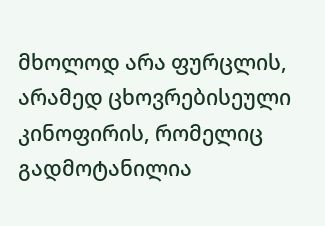მხოლოდ არა ფურცლის, არამედ ცხოვრებისეული კინოფირის, რომელიც გადმოტანილია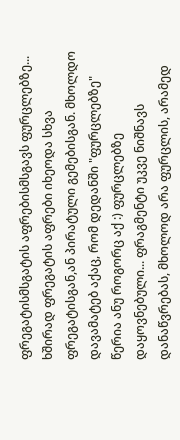ფრეგატისმსგატის აფრებისმსგავს ფურცლებზე... ხშირად ფრეგატის აფრები იხეოდა სხვა ფრეგატისგან,ან პირატული გემებისგან. მხოლდო დავამატებ აქაც, რომ დედანში "ფურცლებზე" წერია ანუ როგორც აქ :) ფურცლებზე დაყოვნებული... ფრაგმენტი უკვე ნიშნავს დანაწვრებას, მხოლოდ არა ფურცლის, არამედ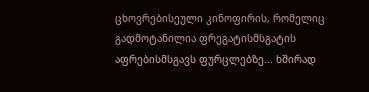ცხოვრებისეული კინოფირის, რომელიც გადმოტანილია ფრეგატისმსგატის აფრებისმსგავს ფურცლებზე... ხშირად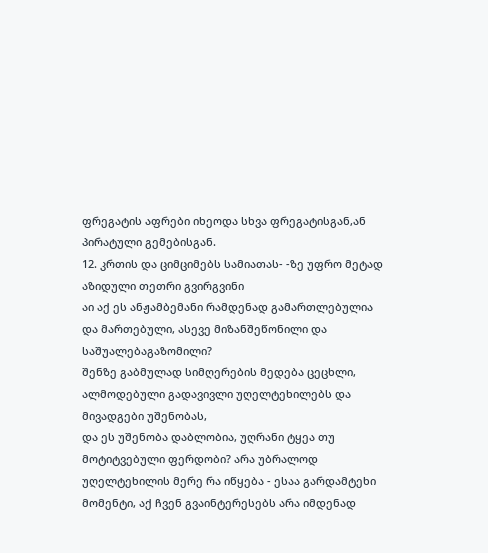ფრეგატის აფრები იხეოდა სხვა ფრეგატისგან,ან პირატული გემებისგან.
12. კრთის და ციმციმებს სამიათას- -ზე უფრო მეტად აზიდული თეთრი გვირგვინი
აი აქ ეს ანჟამბემანი რამდენად გამართლებულია და მართებული, ასევე მიზანშეწონილი და საშუალებაგაზომილი?
შენზე გაბმულად სიმღერების მედება ცეცხლი, ალმოდებული გადავივლი უღელტეხილებს და მივადგები უშენობას,
და ეს უშენობა დაბლობია, უღრანი ტყეა თუ მოტიტვებული ფერდობი? არა უბრალოდ უღელტეხილის მერე რა იწყება - ესაა გარდამტეხი მომენტი, აქ ჩვენ გვაინტერესებს არა იმდენად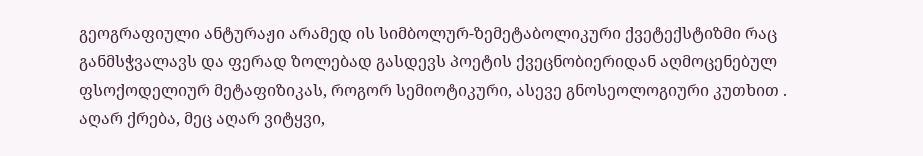გეოგრაფიული ანტურაჟი არამედ ის სიმბოლურ-ზემეტაბოლიკური ქვეტექსტიზმი რაც განმსჭვალავს და ფერად ზოლებად გასდევს პოეტის ქვეცნობიერიდან აღმოცენებულ ფსოქოდელიურ მეტაფიზიკას, როგორ სემიოტიკური, ასევე გნოსეოლოგიური კუთხით .
აღარ ქრება, მეც აღარ ვიტყვი,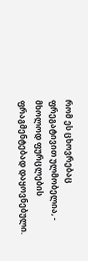რომ ეს ცხოვრებაც ფრეგატივით ულმობელია, - მხოლოდ ფურცლების ფრაგმენტებად დაყოვნებული.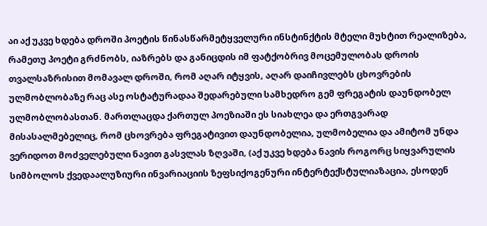აი აქ უკვე ხდება დროში პოეტის წინასწარმეტყველური ინსტინქტის მტელი მუხტით რეალიზება, რამეთუ პოეტი გრძნობს, იაზრებს და განიცდის იმ ფატქობრივ მოცემულობას დროის თვალსაზრისით მომავალ დროში, რომ აღარ იტყვის, აღარ დაიჩივლებს ცხოვრების ულმობლობაზე რაც ასე ოსტატურადაა შედარებული სამხედრო გემ ფრეგატის დაუნდობელ ულმობლობასთან. მართლაცდა ქართულ პოეზიაში ეს სიახლეა და ერთგვარად მისასალმებელიც, რომ ცხოვრება ფრეგატივით დაუნდობელია, ულმობელია და ამიტომ უნდა ვერიდოთ მოძველებული ნავით გასვლას ზღვაში, (აქ უკვე ხდება ნავის როგორც სიყვარულის სიმბოლოს ქვედაალუზიური ინვარიაციის ზეფსიქოგენური ინტერტექსტულიაზაცია, ესოდენ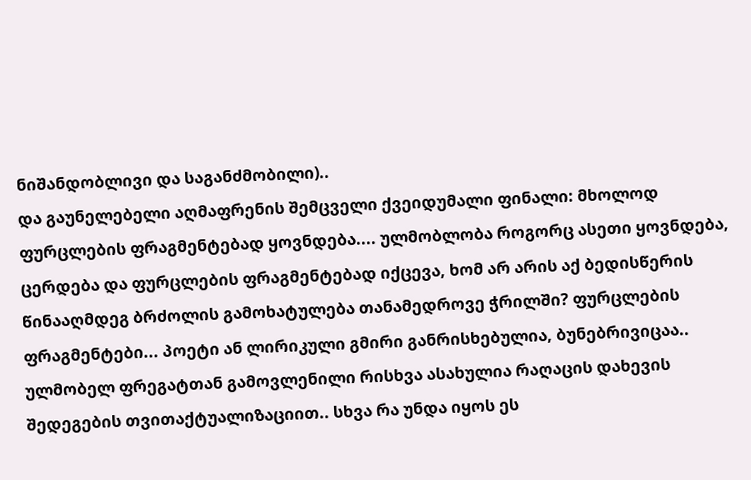ნიშანდობლივი და საგანძმობილი)..
და გაუნელებელი აღმაფრენის შემცველი ქვეიდუმალი ფინალი: მხოლოდ ფურცლების ფრაგმენტებად ყოვნდება.... ულმობლობა როგორც ასეთი ყოვნდება, ცერდება და ფურცლების ფრაგმენტებად იქცევა, ხომ არ არის აქ ბედისწერის წინააღმდეგ ბრძოლის გამოხატულება თანამედროვე ჭრილში? ფურცლების ფრაგმენტები... პოეტი ან ლირიკული გმირი განრისხებულია, ბუნებრივიცაა.. ულმობელ ფრეგატთან გამოვლენილი რისხვა ასახულია რაღაცის დახევის შედეგების თვითაქტუალიზაციით.. სხვა რა უნდა იყოს ეს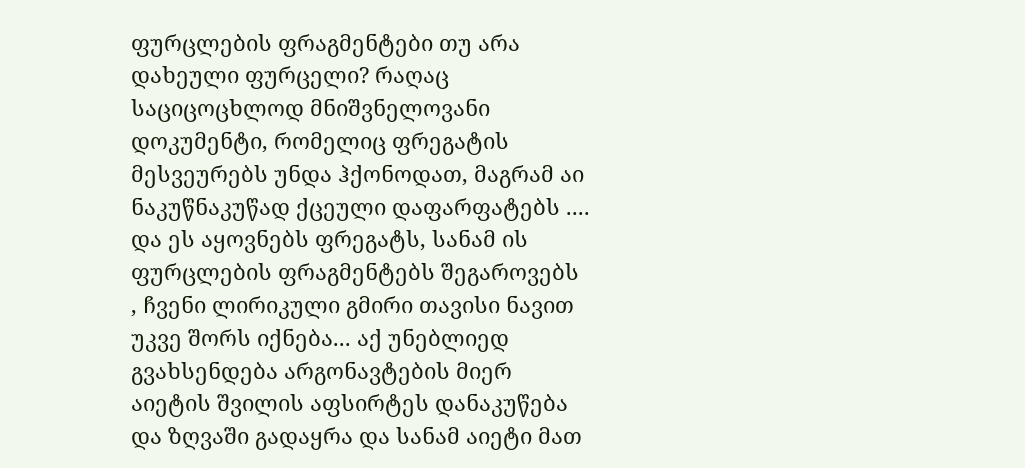ფურცლების ფრაგმენტები თუ არა დახეული ფურცელი? რაღაც საციცოცხლოდ მნიშვნელოვანი დოკუმენტი, რომელიც ფრეგატის მესვეურებს უნდა ჰქონოდათ, მაგრამ აი ნაკუწნაკუწად ქცეული დაფარფატებს .... და ეს აყოვნებს ფრეგატს, სანამ ის ფურცლების ფრაგმენტებს შეგაროვებს , ჩვენი ლირიკული გმირი თავისი ნავით უკვე შორს იქნება... აქ უნებლიედ გვახსენდება არგონავტების მიერ აიეტის შვილის აფსირტეს დანაკუწება და ზღვაში გადაყრა და სანამ აიეტი მათ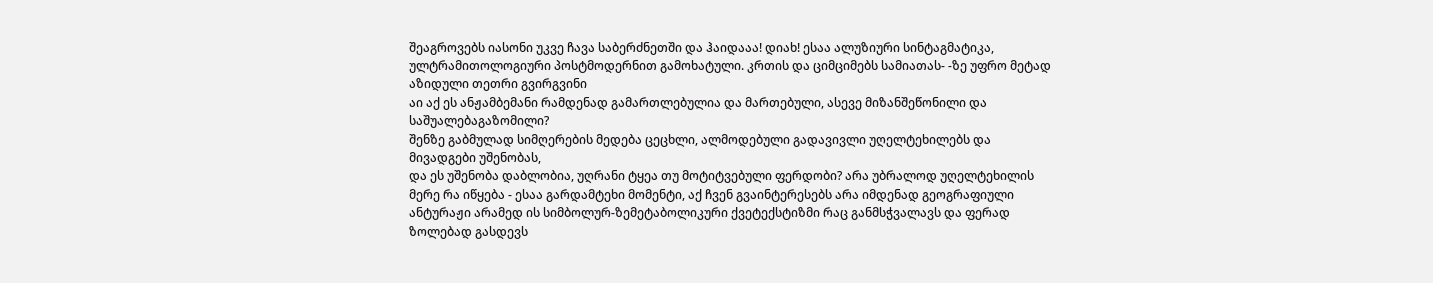შეაგროვებს იასონი უკვე ჩავა საბერძნეთში და ჰაიდააა! დიახ! ესაა ალუზიური სინტაგმატიკა, ულტრამითოლოგიური პოსტმოდერნით გამოხატული. კრთის და ციმციმებს სამიათას- -ზე უფრო მეტად აზიდული თეთრი გვირგვინი
აი აქ ეს ანჟამბემანი რამდენად გამართლებულია და მართებული, ასევე მიზანშეწონილი და საშუალებაგაზომილი?
შენზე გაბმულად სიმღერების მედება ცეცხლი, ალმოდებული გადავივლი უღელტეხილებს და მივადგები უშენობას,
და ეს უშენობა დაბლობია, უღრანი ტყეა თუ მოტიტვებული ფერდობი? არა უბრალოდ უღელტეხილის მერე რა იწყება - ესაა გარდამტეხი მომენტი, აქ ჩვენ გვაინტერესებს არა იმდენად გეოგრაფიული ანტურაჟი არამედ ის სიმბოლურ-ზემეტაბოლიკური ქვეტექსტიზმი რაც განმსჭვალავს და ფერად ზოლებად გასდევს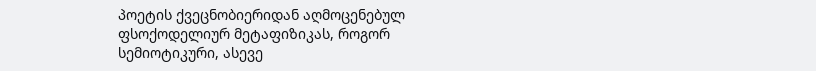პოეტის ქვეცნობიერიდან აღმოცენებულ ფსოქოდელიურ მეტაფიზიკას, როგორ სემიოტიკური, ასევე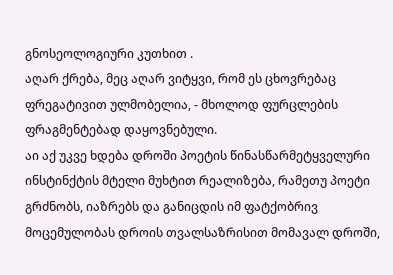გნოსეოლოგიური კუთხით .
აღარ ქრება, მეც აღარ ვიტყვი, რომ ეს ცხოვრებაც ფრეგატივით ულმობელია, - მხოლოდ ფურცლების ფრაგმენტებად დაყოვნებული.
აი აქ უკვე ხდება დროში პოეტის წინასწარმეტყველური ინსტინქტის მტელი მუხტით რეალიზება, რამეთუ პოეტი გრძნობს, იაზრებს და განიცდის იმ ფატქობრივ მოცემულობას დროის თვალსაზრისით მომავალ დროში,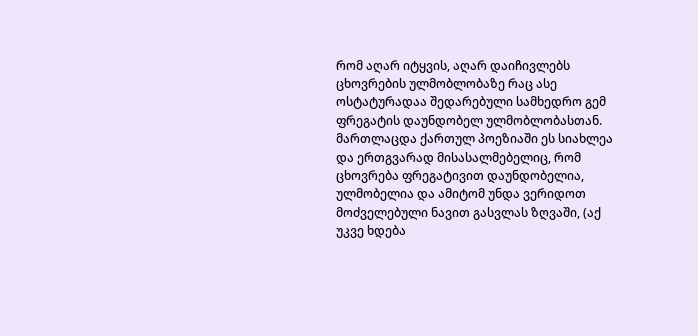რომ აღარ იტყვის, აღარ დაიჩივლებს ცხოვრების ულმობლობაზე რაც ასე ოსტატურადაა შედარებული სამხედრო გემ ფრეგატის დაუნდობელ ულმობლობასთან. მართლაცდა ქართულ პოეზიაში ეს სიახლეა და ერთგვარად მისასალმებელიც, რომ ცხოვრება ფრეგატივით დაუნდობელია, ულმობელია და ამიტომ უნდა ვერიდოთ მოძველებული ნავით გასვლას ზღვაში, (აქ უკვე ხდება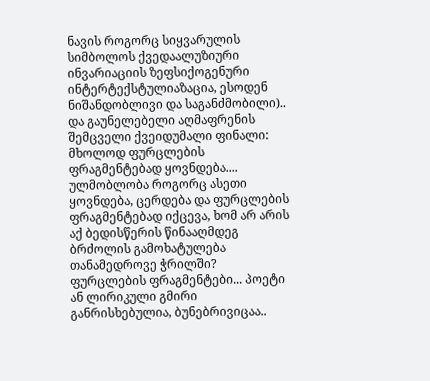ნავის როგორც სიყვარულის სიმბოლოს ქვედაალუზიური ინვარიაციის ზეფსიქოგენური ინტერტექსტულიაზაცია, ესოდენ ნიშანდობლივი და საგანძმობილი)..
და გაუნელებელი აღმაფრენის შემცველი ქვეიდუმალი ფინალი: მხოლოდ ფურცლების ფრაგმენტებად ყოვნდება.... ულმობლობა როგორც ასეთი ყოვნდება, ცერდება და ფურცლების ფრაგმენტებად იქცევა, ხომ არ არის აქ ბედისწერის წინააღმდეგ ბრძოლის გამოხატულება თანამედროვე ჭრილში? ფურცლების ფრაგმენტები... პოეტი ან ლირიკული გმირი განრისხებულია, ბუნებრივიცაა..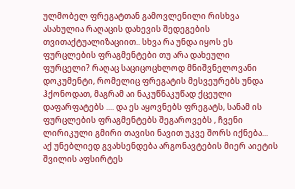ულმობელ ფრეგატთან გამოვლენილი რისხვა ასახულია რაღაცის დახევის შედეგების თვითაქტუალიზაციით.. სხვა რა უნდა იყოს ეს ფურცლების ფრაგმენტები თუ არა დახეული ფურცელი? რაღაც საციცოცხლოდ მნიშვნელოვანი დოკუმენტი, რომელიც ფრეგატის მესვეურებს უნდა ჰქონოდათ, მაგრამ აი ნაკუწნაკუწად ქცეული დაფარფატებს .... და ეს აყოვნებს ფრეგატს, სანამ ის ფურცლების ფრაგმენტებს შეგაროვებს , ჩვენი ლირიკული გმირი თავისი ნავით უკვე შორს იქნება... აქ უნებლიედ გვახსენდება არგონავტების მიერ აიეტის შვილის აფსირტეს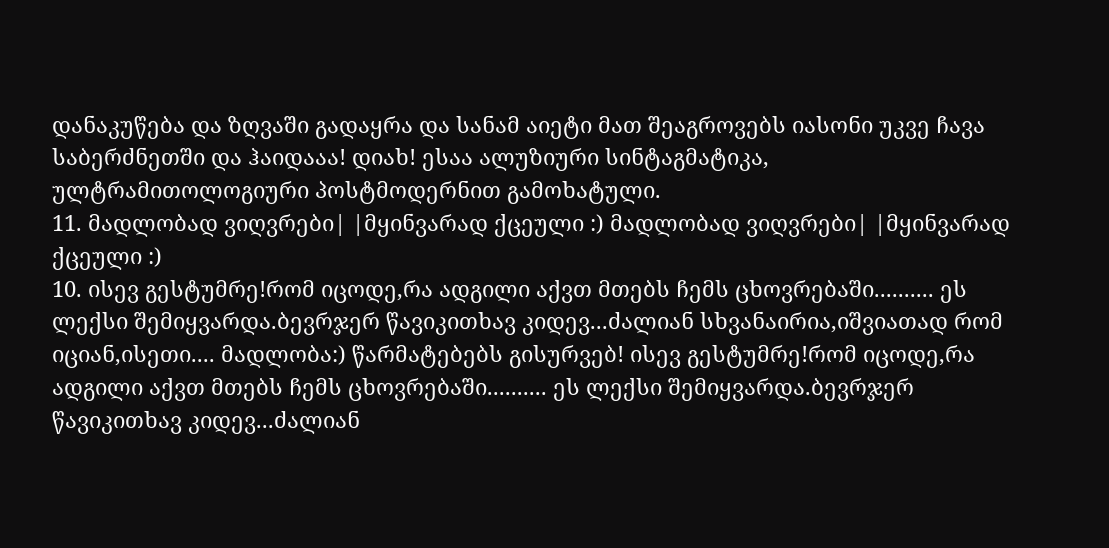დანაკუწება და ზღვაში გადაყრა და სანამ აიეტი მათ შეაგროვებს იასონი უკვე ჩავა საბერძნეთში და ჰაიდააა! დიახ! ესაა ალუზიური სინტაგმატიკა, ულტრამითოლოგიური პოსტმოდერნით გამოხატული.
11. მადლობად ვიღვრები| |მყინვარად ქცეული :) მადლობად ვიღვრები| |მყინვარად ქცეული :)
10. ისევ გესტუმრე!რომ იცოდე,რა ადგილი აქვთ მთებს ჩემს ცხოვრებაში.......... ეს ლექსი შემიყვარდა.ბევრჯერ წავიკითხავ კიდევ...ძალიან სხვანაირია,იშვიათად რომ იციან,ისეთი.... მადლობა:) წარმატებებს გისურვებ! ისევ გესტუმრე!რომ იცოდე,რა ადგილი აქვთ მთებს ჩემს ცხოვრებაში.......... ეს ლექსი შემიყვარდა.ბევრჯერ წავიკითხავ კიდევ...ძალიან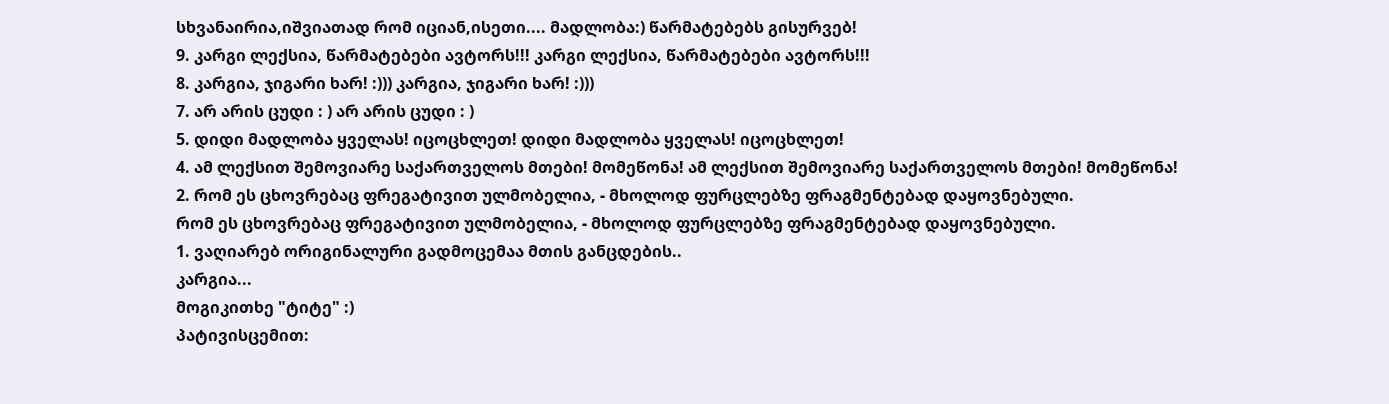სხვანაირია,იშვიათად რომ იციან,ისეთი.... მადლობა:) წარმატებებს გისურვებ!
9. კარგი ლექსია, წარმატებები ავტორს!!! კარგი ლექსია, წარმატებები ავტორს!!!
8. კარგია, ჯიგარი ხარ! :))) კარგია, ჯიგარი ხარ! :)))
7. არ არის ცუდი : ) არ არის ცუდი : )
5. დიდი მადლობა ყველას! იცოცხლეთ! დიდი მადლობა ყველას! იცოცხლეთ!
4. ამ ლექსით შემოვიარე საქართველოს მთები! მომეწონა! ამ ლექსით შემოვიარე საქართველოს მთები! მომეწონა!
2. რომ ეს ცხოვრებაც ფრეგატივით ულმობელია, - მხოლოდ ფურცლებზე ფრაგმენტებად დაყოვნებული.
რომ ეს ცხოვრებაც ფრეგატივით ულმობელია, - მხოლოდ ფურცლებზე ფრაგმენტებად დაყოვნებული.
1. ვაღიარებ ორიგინალური გადმოცემაა მთის განცდების..
კარგია...
მოგიკითხე "ტიტე" :)
პატივისცემით: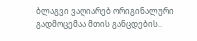ბლაგვი ვაღიარებ ორიგინალური გადმოცემაა მთის განცდების..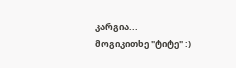კარგია...
მოგიკითხე "ტიტე" :)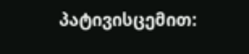პატივისცემით: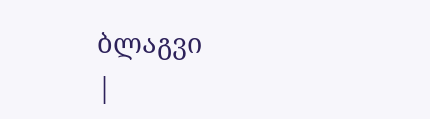ბლაგვი
|